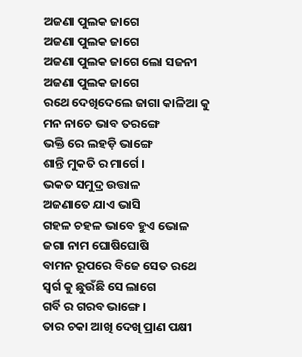ଅଜଣା ପୁଲକ ଜାଗେ
ଅଜଣା ପୁଲକ ଜାଗେ
ଅଜଣା ପୁଲକ ଜାଗେ ଲୋ ସଜନୀ
ଅଜଣା ପୁଲକ ଜାଗେ
ରଥେ ଦେଖିଦେଲେ ଜାଗା କାଳିଆ କୁ
ମନ ନାଚେ ଭାବ ତରଙ୍ଗେ
ଭକ୍ତି ରେ ଲହଡ଼ି ଭାଙ୍ଗେ
ଶାନ୍ତି ମୁକତି ର ମାର୍ଗେ ।
ଭକତ ସମୁଦ୍ର ଉତ୍ତାଳ
ଅଜଣାତେ ଯାଏ ଭାସି
ଗହଳ ଚହଳ ଭାବେ ହୁଏ ଭୋଳ
ଜଗା ନାମ ଘୋଷିଘୋଷି
ବାମନ ରୂପରେ ବିଜେ ସେତ ରଥେ
ସ୍ବର୍ଗ କୁ ଛୁଉଁଛି ସେ ଲାଗେ
ଗର୍ବି ର ଗରବ ଭାଙ୍ଗେ ।
ତାର ଚକା ଆଖି ଦେଖି ପ୍ରାଣ ପକ୍ଷୀ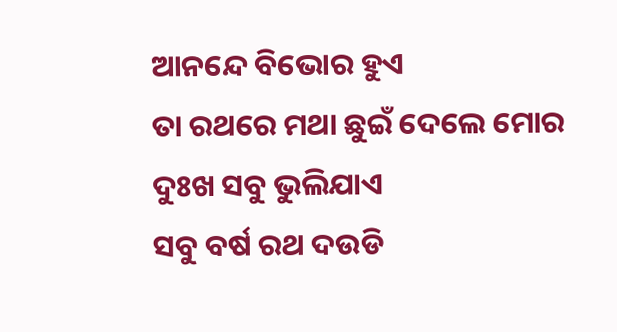ଆନନ୍ଦେ ବିଭୋର ହୁଏ
ତା ରଥରେ ମଥା ଛୁଇଁ ଦେଲେ ମୋର
ଦୁଃଖ ସବୁ ଭୁଲିଯାଏ
ସବୁ ବର୍ଷ ରଥ ଦଉଡି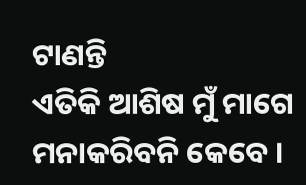ଟାଣନ୍ତି
ଏତିକି ଆଶିଷ ମୁଁ ମାଗେ
ମନାକରିବନି କେବେ ।